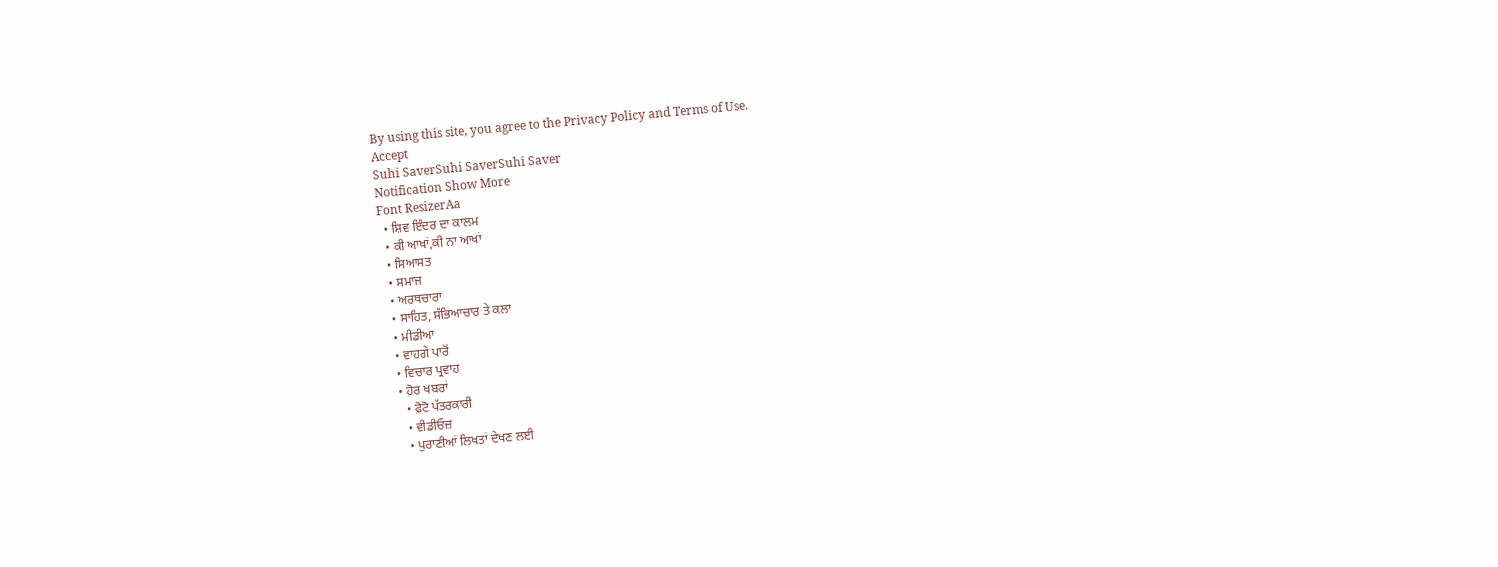By using this site, you agree to the Privacy Policy and Terms of Use.
Accept
Suhi SaverSuhi SaverSuhi Saver
Notification Show More
Font ResizerAa
  • ਸ਼ਿਵ ਇੰਦਰ ਦਾ ਕਾਲਮ
  • ਕੀ ਆਖਾਂ,ਕੀ ਨਾ ਆਖਾਂ
  • ਸਿਆਸਤ
  • ਸਮਾਜ
  • ਅਰਥਚਾਰਾ
  • ਸਾਹਿਤ, ਸੱਭਿਆਚਾਰ ਤੇ ਕਲਾ
  • ਮੀਡੀਆ
  • ਵਾਹਗੇ ਪਾਰੋਂ
  • ਵਿਚਾਰ ਪ੍ਰਵਾਹ
  • ਹੋਰ ਖਬਰਾਂ
    • ਫ਼ੋਟੋ ਪੱਤਰਕਾਰੀ
    • ਵੀਡੀਓਜ਼
    • ਪੁਰਾਣੀਆਂ ਲਿਖਤਾਂ ਦੇਖਣ ਲਈ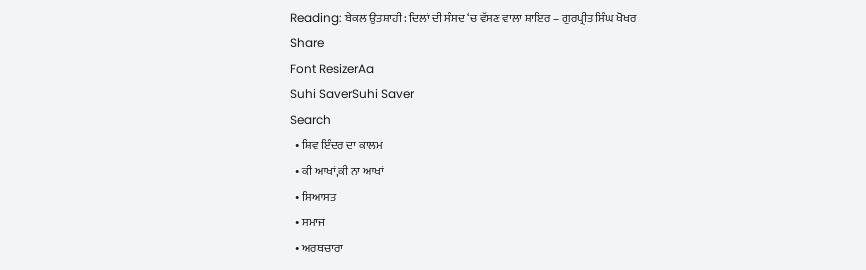Reading: ਬੇਕਲ ਉਤਸ਼ਾਹੀ : ਦਿਲਾਂ ਦੀ ਸੰਸਦ ‘ਚ ਵੱਸਣ ਵਾਲਾ ਸ਼ਾਇਰ – ਗੁਰਪ੍ਰੀਤ ਸਿੰਘ ਖੋਖਰ
Share
Font ResizerAa
Suhi SaverSuhi Saver
Search
  • ਸ਼ਿਵ ਇੰਦਰ ਦਾ ਕਾਲਮ
  • ਕੀ ਆਖਾਂ,ਕੀ ਨਾ ਆਖਾਂ
  • ਸਿਆਸਤ
  • ਸਮਾਜ
  • ਅਰਥਚਾਰਾ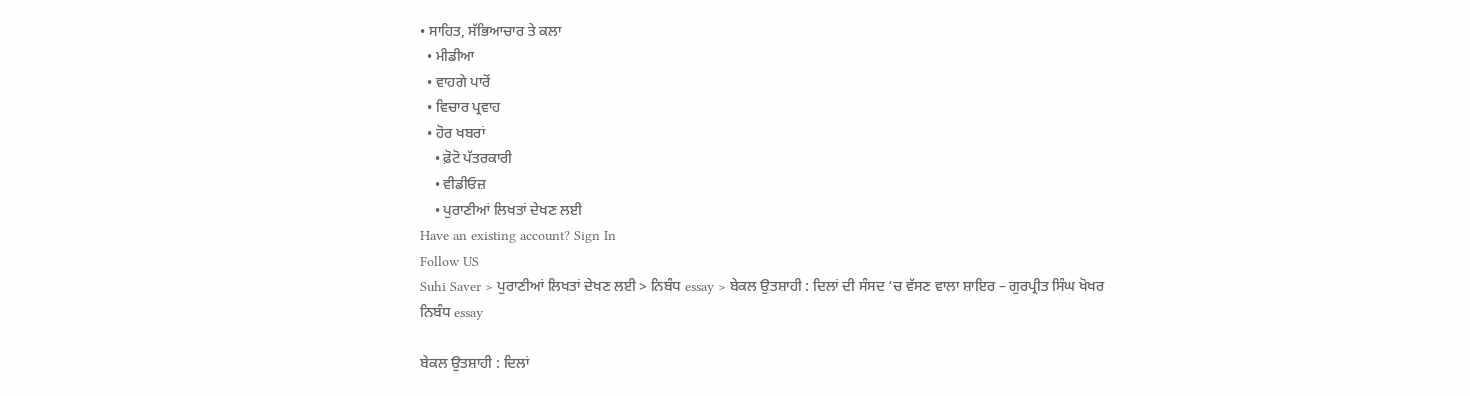• ਸਾਹਿਤ, ਸੱਭਿਆਚਾਰ ਤੇ ਕਲਾ
  • ਮੀਡੀਆ
  • ਵਾਹਗੇ ਪਾਰੋਂ
  • ਵਿਚਾਰ ਪ੍ਰਵਾਹ
  • ਹੋਰ ਖਬਰਾਂ
    • ਫ਼ੋਟੋ ਪੱਤਰਕਾਰੀ
    • ਵੀਡੀਓਜ਼
    • ਪੁਰਾਣੀਆਂ ਲਿਖਤਾਂ ਦੇਖਣ ਲਈ
Have an existing account? Sign In
Follow US
Suhi Saver > ਪੁਰਾਣੀਆਂ ਲਿਖਤਾਂ ਦੇਖਣ ਲਈ > ਨਿਬੰਧ essay > ਬੇਕਲ ਉਤਸ਼ਾਹੀ : ਦਿਲਾਂ ਦੀ ਸੰਸਦ ‘ਚ ਵੱਸਣ ਵਾਲਾ ਸ਼ਾਇਰ – ਗੁਰਪ੍ਰੀਤ ਸਿੰਘ ਖੋਖਰ
ਨਿਬੰਧ essay

ਬੇਕਲ ਉਤਸ਼ਾਹੀ : ਦਿਲਾਂ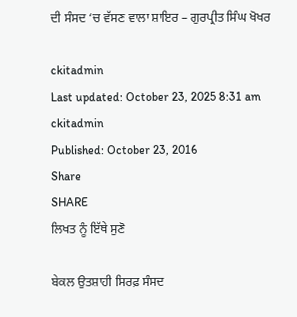ਦੀ ਸੰਸਦ ‘ਚ ਵੱਸਣ ਵਾਲਾ ਸ਼ਾਇਰ – ਗੁਰਪ੍ਰੀਤ ਸਿੰਘ ਖੋਖਰ

ckitadmin
Last updated: October 23, 2025 8:31 am
ckitadmin
Published: October 23, 2016
Share
SHARE
ਲਿਖਤ ਨੂੰ ਇੱਥੇ ਸੁਣੋ

ਬੇਕਲ ਉਤਸ਼ਾਹੀ ਸਿਰਫ਼ ਸੰਸਦ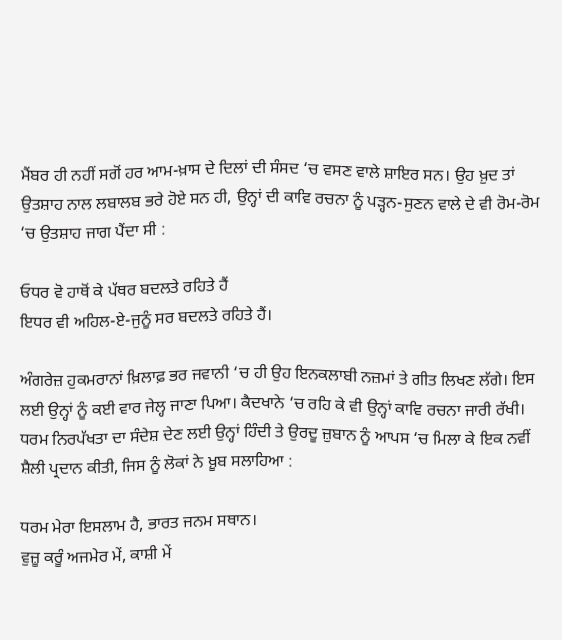ਮੈਂਬਰ ਹੀ ਨਹੀਂ ਸਗੋਂ ਹਰ ਆਮ-ਖ਼ਾਸ ਦੇ ਦਿਲਾਂ ਦੀ ਸੰਸਦ ‘ਚ ਵਸਣ ਵਾਲੇ ਸ਼ਾਇਰ ਸਨ। ਉਹ ਖ਼ੁਦ ਤਾਂ ਉਤਸ਼ਾਹ ਨਾਲ ਲਬਾਲਬ ਭਰੇ ਹੋਏ ਸਨ ਹੀ, ਉਨ੍ਹਾਂ ਦੀ ਕਾਵਿ ਰਚਨਾ ਨੂੰ ਪੜ੍ਹਨ-ਸੁਣਨ ਵਾਲੇ ਦੇ ਵੀ ਰੋਮ-ਰੋਮ ‘ਚ ਉਤਸ਼ਾਹ ਜਾਗ ਪੈਂਦਾ ਸੀ :

ਓਧਰ ਵੋ ਹਾਥੋਂ ਕੇ ਪੱਥਰ ਬਦਲਤੇ ਰਹਿਤੇ ਹੈਂ
ਇਧਰ ਵੀ ਅਹਿਲ-ਏ-ਜੁਨੂੰ ਸਰ ਬਦਲਤੇ ਰਹਿਤੇ ਹੈਂ।

ਅੰਗਰੇਜ਼ ਹੁਕਮਰਾਨਾਂ ਖ਼ਿਲਾਫ਼ ਭਰ ਜਵਾਨੀ ‘ਚ ਹੀ ਉਹ ਇਨਕਲਾਬੀ ਨਜ਼ਮਾਂ ਤੇ ਗੀਤ ਲਿਖਣ ਲੱਗੇ। ਇਸ ਲਈ ਉਨ੍ਹਾਂ ਨੂੰ ਕਈ ਵਾਰ ਜੇਲ੍ਹ ਜਾਣਾ ਪਿਆ। ਕੈਦਖਾਨੇ ‘ਚ ਰਹਿ ਕੇ ਵੀ ਉਨ੍ਹਾਂ ਕਾਵਿ ਰਚਨਾ ਜਾਰੀ ਰੱਖੀ। ਧਰਮ ਨਿਰਪੱਖਤਾ ਦਾ ਸੰਦੇਸ਼ ਦੇਣ ਲਈ ਉਨ੍ਹਾਂ ਹਿੰਦੀ ਤੇ ਉਰਦੂ ਜ਼ੁਬਾਨ ਨੂੰ ਆਪਸ ‘ਚ ਮਿਲਾ ਕੇ ਇਕ ਨਵੀਂ ਸ਼ੈਲੀ ਪ੍ਰਦਾਨ ਕੀਤੀ, ਜਿਸ ਨੂੰ ਲੋਕਾਂ ਨੇ ਖ਼ੂਬ ਸਲਾਹਿਆ :

ਧਰਮ ਮੇਰਾ ਇਸਲਾਮ ਹੈ, ਭਾਰਤ ਜਨਮ ਸਥਾਨ।
ਵੁਜ਼ੂ ਕਰੂੰ ਅਜਮੇਰ ਮੇਂ, ਕਾਸ਼ੀ ਮੇਂ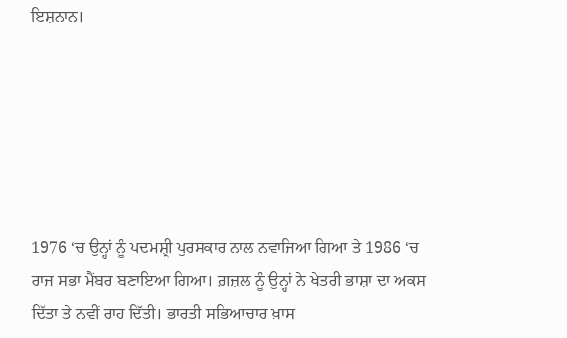ਇਸ਼ਨਾਨ।






1976 ‘ਚ ਉਨ੍ਹਾਂ ਨੂੰ ਪਦਮਸ਼੍ਰੀ ਪੁਰਸਕਾਰ ਨਾਲ ਨਵਾਜਿਆ ਗਿਆ ਤੇ 1986 ‘ਚ ਰਾਜ ਸਭਾ ਮੈਂਬਰ ਬਣਾਇਆ ਗਿਆ। ਗ਼ਜ਼ਲ ਨੂੰ ਉਨ੍ਹਾਂ ਨੇ ਖੇਤਰੀ ਭਾਸ਼ਾ ਦਾ ਅਕਸ ਦਿੱਤਾ ਤੇ ਨਵੀਂ ਰਾਹ ਦਿੱਤੀ। ਭਾਰਤੀ ਸਭਿਆਚਾਰ ਖ਼ਾਸ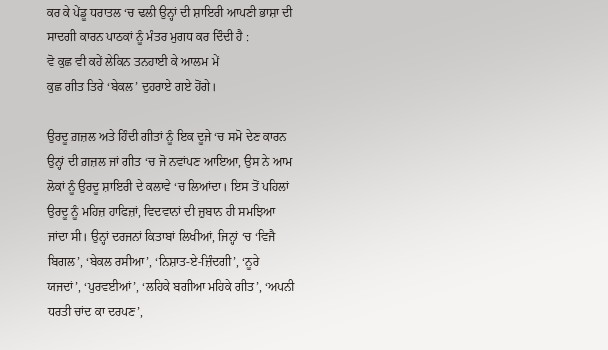ਕਰ ਕੇ ਪੇਂਡੂ ਧਰਾਤਲ ‘ਚ ਢਲੀ ਉਨ੍ਹਾਂ ਦੀ ਸ਼ਾਇਰੀ ਆਪਣੀ ਭਾਸ਼ਾ ਦੀ ਸਾਦਗੀ ਕਾਰਨ ਪਾਠਕਾਂ ਨੂੰ ਮੰਤਰ ਮੁਗਧ ਕਰ ਦਿੰਦੀ ਹੈ :
ਵੋ ਕੁਛ ਵੀ ਕਹੇਂ ਲੇਕਿਨ ਤਨਹਾਈ ਕੇ ਆਲਮ ਮੇਂ
ਕੁਛ ਗੀਤ ਤਿਰੇ ‘ਬੇਕਲ’ ਦੁਹਰਾਏ ਗਏ ਹੋਂਗੇ।

ਉਰਦੂ ਗ਼ਜ਼ਲ ਅਤੇ ਹਿੰਦੀ ਗੀਤਾਂ ਨੂੰ ਇਕ ਦੂਜੇ ‘ਚ ਸਮੋ ਦੇਣ ਕਾਰਨ ਉਨ੍ਹਾਂ ਦੀ ਗ਼ਜ਼ਲ ਜਾਂ ਗੀਤ ‘ਚ ਜੋ ਨਵਾਂਪਣ ਆਇਆ, ਉਸ ਨੇ ਆਮ ਲੋਕਾਂ ਨੂੰ ਉਰਦੂ ਸ਼ਾਇਰੀ ਦੇ ਕਲਾਵੇ ‘ਚ ਲਿਆਂਦਾ। ਇਸ ਤੋਂ ਪਹਿਲਾਂ ਉਰਦੂ ਨੂੰ ਮਹਿਜ਼ ਹਾਫਿਜ਼ਾਂ, ਵਿਦਵਾਨਾਂ ਦੀ ਜ਼ੁਬਾਨ ਹੀ ਸਮਝਿਆ ਜਾਂਦਾ ਸੀ। ਉਨ੍ਹਾਂ ਦਰਜਨਾਂ ਕਿਤਾਬਾਂ ਲਿਖੀਆਂ, ਜਿਨ੍ਹਾਂ ‘ਚ ‘ਵਿਜੈ ਬਿਗਲ’, ‘ਬੇਕਲ ਰਸੀਆ’, ‘ਨਿਸ਼ਾਤ-ਏ-ਜ਼ਿੰਦਗੀ’, ‘ਨੂਰੇ ਯਜਦਾਂ’, ‘ਪੁਰਵਈਆਂ’, ‘ਲਹਿਕੇ ਬਗੀਆ ਮਹਿਕੇ ਗੀਤ’, ‘ਅਪਨੀ ਧਰਤੀ ਚਾਂਦ ਕਾ ਦਰਪਣ’,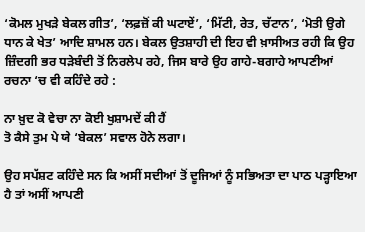‘ਕੋਮਲ ਮੁਖੜੇ ਬੇਕਲ ਗੀਤ’, ‘ਲਫ਼ਜ਼ੋਂ ਕੀ ਘਟਾਏਂ’, ‘ਮਿੱਟੀ, ਰੇਤ, ਚੱਟਾਨ’, ‘ਮੋਤੀ ਉਗੇ ਧਾਨ ਕੇ ਖੇਤ’ ਆਦਿ ਸ਼ਾਮਲ ਹਨ। ਬੇਕਲ ਉਤਸ਼ਾਹੀ ਦੀ ਇਹ ਵੀ ਖ਼ਾਸੀਅਤ ਰਹੀ ਕਿ ਉਹ ਜ਼ਿੰਦਗੀ ਭਰ ਧੜੇਬੰਦੀ ਤੋਂ ਨਿਰਲੇਪ ਰਹੇ, ਜਿਸ ਬਾਰੇ ਉਹ ਗਾਹੇ-ਬਗਾਹੇ ਆਪਣੀਆਂ ਰਚਨਾ ‘ਚ ਵੀ ਕਹਿੰਦੇ ਰਹੇ :

ਨਾ ਖ਼ੁਦ ਕੋ ਵੇਚਾ ਨਾ ਕੋਈ ਖੁਸ਼ਾਮਦੇਂ ਕੀ ਹੈਂ
ਤੋ ਕੈਸੇ ਤੁਮ ਪੇ ਯੇ ‘ਬੇਕਲ’ ਸਵਾਲ ਹੋਨੇ ਲਗਾ।

ਉਹ ਸਪੱਸ਼ਟ ਕਹਿੰਦੇ ਸਨ ਕਿ ਅਸੀਂ ਸਦੀਆਂ ਤੋਂ ਦੂਜਿਆਂ ਨੂੰ ਸਭਿਅਤਾ ਦਾ ਪਾਠ ਪੜ੍ਹਾਇਆ ਹੈ ਤਾਂ ਅਸੀਂ ਆਪਣੀ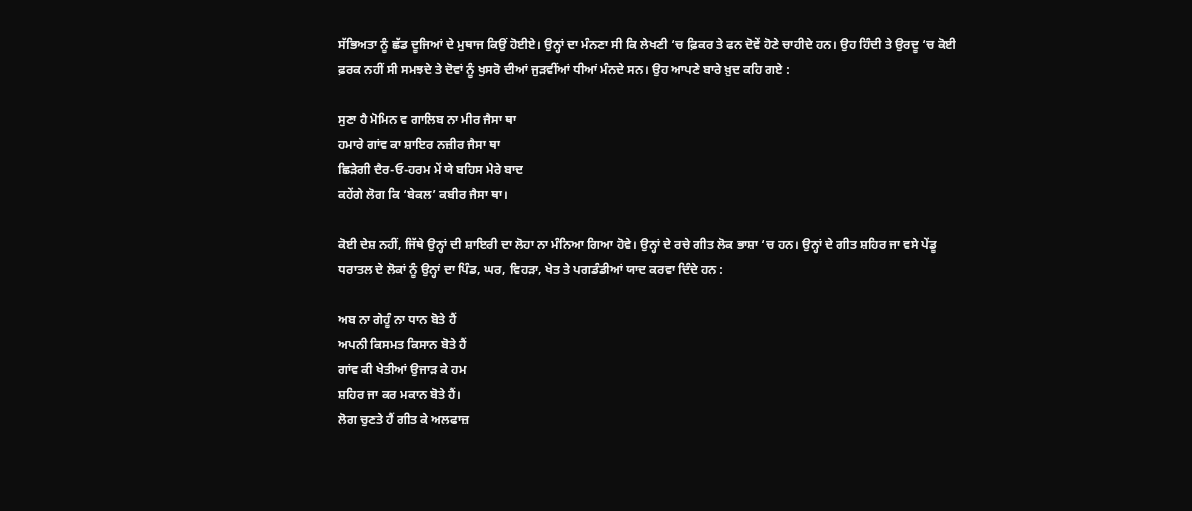ਸੱਭਿਅਤਾ ਨੂੰ ਛੱਡ ਦੂਜਿਆਂ ਦੇ ਮੁਥਾਜ ਕਿਉਂ ਹੋਈਏ। ਉਨ੍ਹਾਂ ਦਾ ਮੰਨਣਾ ਸੀ ਕਿ ਲੇਖਣੀ ‘ਚ ਫ਼ਿਕਰ ਤੇ ਫਨ ਦੋਵੇਂ ਹੋਣੇ ਚਾਹੀਦੇ ਹਨ। ਉਹ ਹਿੰਦੀ ਤੇ ਉਰਦੂ ‘ਚ ਕੋਈ ਫ਼ਰਕ ਨਹੀਂ ਸੀ ਸਮਝਦੇ ਤੇ ਦੋਵਾਂ ਨੂੰ ਖੁਸਰੋ ਦੀਆਂ ਜੁੜਵੀਂਆਂ ਧੀਆਂ ਮੰਨਦੇ ਸਨ। ਉਹ ਆਪਣੇ ਬਾਰੇ ਖ਼ੁਦ ਕਹਿ ਗਏ :

ਸੁਣਾ ਹੈ ਮੋਮਿਨ ਵ ਗਾਲਿਬ ਨਾ ਮੀਰ ਜੈਸਾ ਥਾ
ਹਮਾਰੇ ਗਾਂਵ ਕਾ ਸ਼ਾਇਰ ਨਜ਼ੀਰ ਜੈਸਾ ਥਾ
ਛਿੜੇਗੀ ਦੈਰ-ਓ-ਹਰਮ ਮੇਂ ਯੇ ਬਹਿਸ ਮੇਰੇ ਬਾਦ
ਕਹੇਂਗੇ ਲੋਗ ਕਿ ‘ਬੇਕਲ’ ਕਬੀਰ ਜੈਸਾ ਥਾ।

ਕੋਈ ਦੇਸ਼ ਨਹੀਂ, ਜਿੱਥੇ ਉਨ੍ਹਾਂ ਦੀ ਸ਼ਾਇਰੀ ਦਾ ਲੋਹਾ ਨਾ ਮੰਨਿਆ ਗਿਆ ਹੋਵੇ। ਉਨ੍ਹਾਂ ਦੇ ਰਚੇ ਗੀਤ ਲੋਕ ਭਾਸ਼ਾ ‘ਚ ਹਨ। ਉਨ੍ਹਾਂ ਦੇ ਗੀਤ ਸ਼ਹਿਰ ਜਾ ਵਸੇ ਪੇਂਡੂ ਧਰਾਤਲ ਦੇ ਲੋਕਾਂ ਨੂੰ ਉਨ੍ਹਾਂ ਦਾ ਪਿੰਡ, ਘਰ, ਵਿਹੜਾ, ਖੇਤ ਤੇ ਪਗਡੰਡੀਆਂ ਯਾਦ ਕਰਵਾ ਦਿੰਦੇ ਹਨ :

ਅਬ ਨਾ ਗੇਹੂੰ ਨਾ ਧਾਨ ਬੋਤੇ ਹੈਂ
ਅਪਨੀ ਕਿਸਮਤ ਕਿਸਾਨ ਬੋਤੇ ਹੈਂ
ਗਾਂਵ ਕੀ ਖੇਤੀਆਂ ਉਜਾੜ ਕੇ ਹਮ
ਸ਼ਹਿਰ ਜਾ ਕਰ ਮਕਾਨ ਬੋਤੇ ਹੈਂ।
ਲੋਗ ਚੁਣਤੇ ਹੈਂ ਗੀਤ ਕੇ ਅਲਫਾਜ਼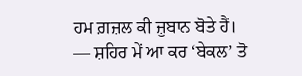ਹਮ ਗ਼ਜ਼ਲ ਕੀ ਜ਼ੁਬਾਨ ਬੋਤੇ ਹੈਂ।
— ਸ਼ਹਿਰ ਮੇਂ ਆ ਕਰ ‘ਬੇਕਲ’ ਤੋ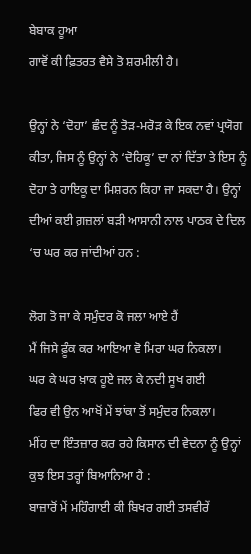ਬੇਬਾਕ ਹੂਆ
ਗਾਵੋਂ ਕੀ ਫ਼ਿਤਰਤ ਵੈਸੇ ਤੋ ਸ਼ਰਮੀਲੀ ਹੈ।

ਉਨ੍ਹਾਂ ਨੇ ‘ਦੋਹਾ’ ਛੰਦ ਨੂੰ ਤੋੜ-ਮਰੋੜ ਕੇ ਇਕ ਨਵਾਂ ਪ੍ਰਯੋਗ ਕੀਤਾ, ਜਿਸ ਨੂੰ ਉਨ੍ਹਾਂ ਨੇ ‘ਦੋਹਿਕੂ’ ਦਾ ਨਾਂ ਦਿੱਤਾ ਤੇ ਇਸ ਨੂੰ ਦੋਹਾ ਤੇ ਹਾਇਕੂ ਦਾ ਮਿਸ਼ਰਨ ਕਿਹਾ ਜਾ ਸਕਦਾ ਹੈ। ਉਨ੍ਹਾਂ ਦੀਆਂ ਕਈ ਗ਼ਜ਼ਲਾਂ ਬੜੀ ਆਸਾਨੀ ਨਾਲ ਪਾਠਕ ਦੇ ਦਿਲ ‘ਚ ਘਰ ਕਰ ਜਾਂਦੀਆਂ ਹਨ :

ਲੋਗ ਤੋ ਜਾ ਕੇ ਸਮੁੰਦਰ ਕੋ ਜਲਾ ਆਏ ਹੈਂ
ਮੈਂ ਜਿਸੇ ਫ਼ੂੰਕ ਕਰ ਆਇਆ ਵੋ ਮਿਰਾ ਘਰ ਨਿਕਲਾ।
ਘਰ ਕੇ ਘਰ ਖ਼ਾਕ ਹੂਏ ਜਲ ਕੇ ਨਦੀ ਸੂਖ ਗਈ
ਫਿਰ ਵੀ ਉਨ ਆਖੋਂ ਮੇਂ ਝਾਂਕਾ ਤੋਂ ਸਮੁੰਦਰ ਨਿਕਲਾ।
ਮੀਂਹ ਦਾ ਇੰਤਜ਼ਾਰ ਕਰ ਰਹੇ ਕਿਸਾਨ ਦੀ ਵੇਦਨਾ ਨੂੰ ਉਨ੍ਹਾਂ ਕੁਝ ਇਸ ਤਰ੍ਹਾਂ ਬਿਆਨਿਆ ਹੈ :
ਬਾਜ਼ਾਰੋਂ ਮੇਂ ਮਹਿੰਗਾਈ ਕੀ ਬਿਖਰ ਗਈ ਤਸਵੀਰੇਂ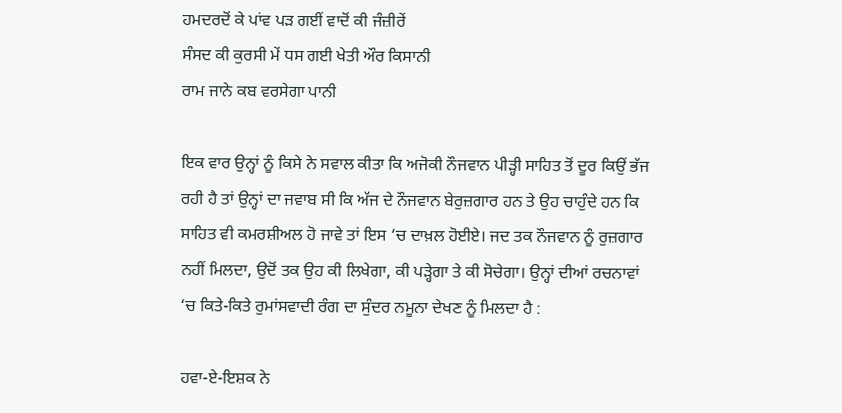ਹਮਦਰਦੋਂ ਕੇ ਪਾਂਵ ਪੜ ਗਈਂ ਵਾਦੋਂ ਕੀ ਜੰਜ਼ੀਰੇਂ
ਸੰਸਦ ਕੀ ਕੁਰਸੀ ਮੇਂ ਧਸ ਗਈ ਖੇਤੀ ਔਰ ਕਿਸਾਨੀ
ਰਾਮ ਜਾਨੇ ਕਬ ਵਰਸੇਗਾ ਪਾਨੀ

ਇਕ ਵਾਰ ਉਨ੍ਹਾਂ ਨੂੰ ਕਿਸੇ ਨੇ ਸਵਾਲ ਕੀਤਾ ਕਿ ਅਜੋਕੀ ਨੌਜਵਾਨ ਪੀੜ੍ਹੀ ਸਾਹਿਤ ਤੋਂ ਦੂਰ ਕਿਉਂ ਭੱਜ ਰਹੀ ਹੈ ਤਾਂ ਉਨ੍ਹਾਂ ਦਾ ਜਵਾਬ ਸੀ ਕਿ ਅੱਜ ਦੇ ਨੌਜਵਾਨ ਬੇਰੁਜ਼ਗਾਰ ਹਨ ਤੇ ਉਹ ਚਾਹੁੰਦੇ ਹਨ ਕਿ ਸਾਹਿਤ ਵੀ ਕਮਰਸ਼ੀਅਲ ਹੋ ਜਾਵੇ ਤਾਂ ਇਸ ‘ਚ ਦਾਖ਼ਲ ਹੋਈਏ। ਜਦ ਤਕ ਨੌਜਵਾਨ ਨੂੰ ਰੁਜ਼ਗਾਰ ਨਹੀਂ ਮਿਲਦਾ, ਉਦੋਂ ਤਕ ਉਹ ਕੀ ਲਿਖੇਗਾ, ਕੀ ਪੜ੍ਹੇਗਾ ਤੇ ਕੀ ਸੋਚੇਗਾ। ਉਨ੍ਹਾਂ ਦੀਆਂ ਰਚਨਾਵਾਂ ‘ਚ ਕਿਤੇ-ਕਿਤੇ ਰੁਮਾਂਸਵਾਦੀ ਰੰਗ ਦਾ ਸੁੰਦਰ ਨਮੂਨਾ ਦੇਖਣ ਨੂੰ ਮਿਲਦਾ ਹੈ :

ਹਵਾ-ਏ-ਇਸ਼ਕ ਨੇ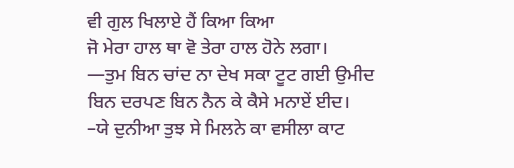ਵੀ ਗੁਲ ਖਿਲਾਏ ਹੈਂ ਕਿਆ ਕਿਆ
ਜੋ ਮੇਰਾ ਹਾਲ ਥਾ ਵੋ ਤੇਰਾ ਹਾਲ ਹੋਨੇ ਲਗਾ।
—ਤੁਮ ਬਿਨ ਚਾਂਦ ਨਾ ਦੇਖ ਸਕਾ ਟੂਟ ਗਈ ਉਮੀਦ
ਬਿਨ ਦਰਪਣ ਬਿਨ ਨੈਨ ਕੇ ਕੈਸੇ ਮਨਾਏਂ ਈਦ।
–ਯੇ ਦੁਨੀਆ ਤੁਝ ਸੇ ਮਿਲਨੇ ਕਾ ਵਸੀਲਾ ਕਾਟ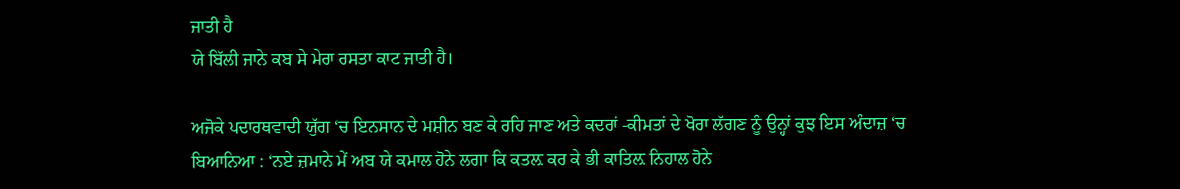ਜਾਤੀ ਹੈ
ਯੇ ਬਿੱਲੀ ਜਾਨੇ ਕਬ ਸੇ ਮੇਰਾ ਰਸਤਾ ਕਾਟ ਜਾਤੀ ਹੈ।

ਅਜੋਕੇ ਪਦਾਰਥਵਾਦੀ ਯੁੱਗ ‘ਚ ਇਨਸਾਨ ਦੇ ਮਸ਼ੀਨ ਬਣ ਕੇ ਰਹਿ ਜਾਣ ਅਤੇ ਕਦਰਾਂ -ਕੀਮਤਾਂ ਦੇ ਖੋਰਾ ਲੱਗਣ ਨੂੰ ਉਨ੍ਹਾਂ ਕੁਝ ਇਸ ਅੰਦਾਜ਼ ‘ਚ ਬਿਆਨਿਆ : ‘ਨਏ ਜ਼ਮਾਨੇ ਮੇਂ ਅਬ ਯੇ ਕਮਾਲ ਹੋਨੇ ਲਗਾ ਕਿ ਕਤਲ਼ ਕਰ ਕੇ ਭੀ ਕਾਤਿਲ਼ ਨਿਹਾਲ ਹੋਨੇ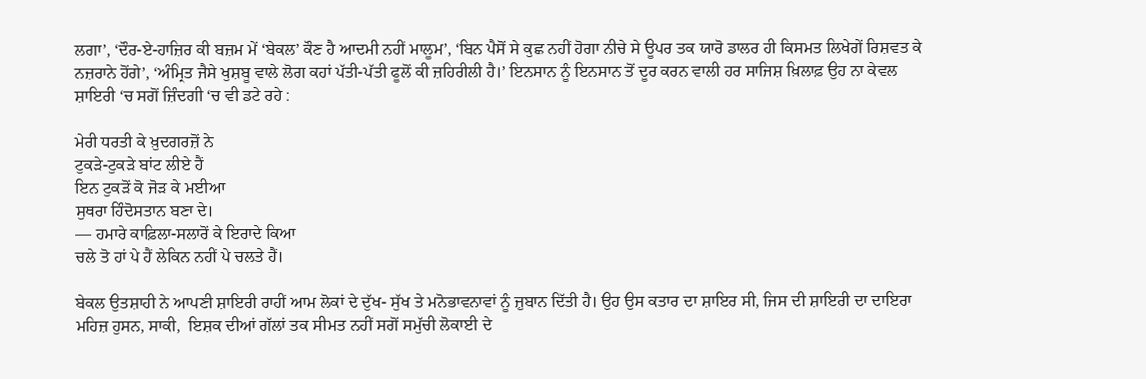ਲਗਾ’, ‘ਦੌਰ-ਏ-ਹਾਜ਼ਿਰ ਕੀ ਬਜ਼ਮ ਮੇਂ ‘ਬੇਕਲ’ ਕੌਣ ਹੈ ਆਦਮੀ ਨਹੀਂ ਮਾਲੂਮ’, ‘ਬਿਨ ਪੈਸੋਂ ਸੇ ਕੁਛ ਨਹੀਂ ਹੋਗਾ ਨੀਚੇ ਸੇ ਊਪਰ ਤਕ ਯਾਰੋ ਡਾਲਰ ਹੀ ਕਿਸਮਤ ਲਿਖੇਗੇਂ ਰਿਸ਼ਵਤ ਕੇ ਨਜ਼ਰਾਨੇ ਹੋਂਗੇ’, ‘ਅੰਮ੍ਰਿਤ ਜੈਸੇ ਖੁਸ਼ਬੂ ਵਾਲੇ ਲੋਗ ਕਹਾਂ ਪੱਤੀ-ਪੱਤੀ ਫੂਲੋਂ ਕੀ ਜ਼ਹਿਰੀਲੀ ਹੈ।’ ਇਨਸਾਨ ਨੂੰ ਇਨਸਾਨ ਤੋਂ ਦੂਰ ਕਰਨ ਵਾਲੀ ਹਰ ਸਾਜਿਸ਼ ਖ਼ਿਲਾਫ਼ ਉਹ ਨਾ ਕੇਵਲ ਸ਼ਾਇਰੀ ‘ਚ ਸਗੋਂ ਜ਼ਿੰਦਗੀ ‘ਚ ਵੀ ਡਟੇ ਰਹੇ :

ਮੇਰੀ ਧਰਤੀ ਕੇ ਖ਼ੁਦਗਰਜ਼ੋਂ ਨੇ
ਟੁਕੜੇ-ਟੁਕੜੇ ਬਾਂਟ ਲੀਏ ਹੈਂ
ਇਨ ਟੁਕੜੋਂ ਕੋ ਜੋੜ ਕੇ ਮਈਆ
ਸੁਥਰਾ ਹਿੰਦੋਸਤਾਨ ਬਣਾ ਦੇ।
— ਹਮਾਰੇ ਕਾਫ਼ਿਲਾ-ਸਲਾਰੋਂ ਕੇ ਇਰਾਦੇ ਕਿਆ
ਚਲੇ ਤੋ ਹਾਂ ਪੇ ਹੈਂ ਲੇਕਿਨ ਨਹੀਂ ਪੇ ਚਲਤੇ ਹੈਂ।

ਬੇਕਲ ਉਤਸ਼ਾਹੀ ਨੇ ਆਪਣੀ ਸ਼ਾਇਰੀ ਰਾਹੀਂ ਆਮ ਲੋਕਾਂ ਦੇ ਦੁੱਖ- ਸੁੱਖ ਤੇ ਮਨੋਭਾਵਨਾਵਾਂ ਨੂੰ ਜ਼ੁਬਾਨ ਦਿੱਤੀ ਹੈ। ਉਹ ਉਸ ਕਤਾਰ ਦਾ ਸ਼ਾਇਰ ਸੀ, ਜਿਸ ਦੀ ਸ਼ਾਇਰੀ ਦਾ ਦਾਇਰਾ ਮਹਿਜ਼ ਹੁਸਨ, ਸਾਕੀ,  ਇਸ਼ਕ ਦੀਆਂ ਗੱਲਾਂ ਤਕ ਸੀਮਤ ਨਹੀਂ ਸਗੋਂ ਸਮੁੱਚੀ ਲੋਕਾਈ ਦੇ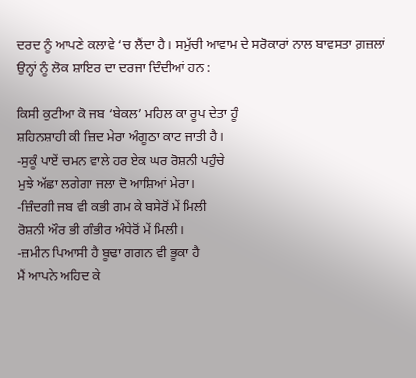ਦਰਦ ਨੂੰ ਆਪਣੇ ਕਲਾਵੇ ‘ਚ ਲੈਂਦਾ ਹੈ। ਸਮੁੱਚੀ ਆਵਾਮ ਦੇ ਸਰੋਕਾਰਾਂ ਨਾਲ ਬਾਵਸਤਾ ਗ਼ਜ਼ਲਾਂ ਉਨ੍ਹਾਂ ਨੂੰ ਲੋਕ ਸ਼ਾਇਰ ਦਾ ਦਰਜਾ ਦਿੰਦੀਆਂ ਹਨ :

ਕਿਸੀ ਕੁਟੀਆ ਕੋ ਜਬ ‘ਬੇਕਲ’ ਮਹਿਲ ਕਾ ਰੂਪ ਦੇਤਾ ਹੂੰ
ਸ਼ਹਿਨਸ਼ਾਹੀ ਕੀ ਜ਼ਿਦ ਮੇਰਾ ਅੰਗੂਠਾ ਕਾਟ ਜਾਤੀ ਹੈ।
-ਸੁਕੂੰ ਪਾਏਂ ਚਮਨ ਵਾਲੇ ਹਰ ਏਕ ਘਰ ਰੋਸ਼ਨੀ ਪਹੁੰਚੇ
ਮੁਝੇ ਅੱਛਾ ਲਗੇਗਾ ਜਲਾ ਦੋ ਆਸ਼ਿਆਂ ਮੇਰਾ।
-ਜ਼ਿੰਦਗੀ ਜਬ ਵੀ ਕਭੀ ਗਮ ਕੇ ਬਸੇਰੋਂ ਮੇਂ ਮਿਲੀ
ਰੋਸ਼ਨੀ ਔਰ ਭੀ ਗੰਭੀਰ ਅੰਧੇਰੋਂ ਮੇਂ ਮਿਲੀ।
-ਜ਼ਮੀਨ ਪਿਆਸੀ ਹੈ ਬੂਢਾ ਗਗਨ ਵੀ ਭੂਕਾ ਹੈ
ਮੈਂ ਆਪਨੇ ਅਹਿਦ ਕੇ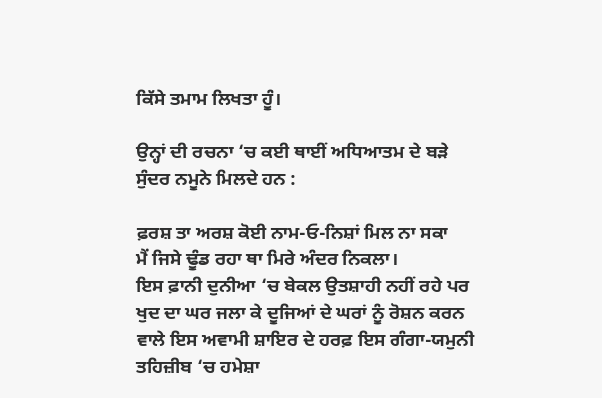ਕਿੱਸੇ ਤਮਾਮ ਲਿਖਤਾ ਹੂੰ।

ਉਨ੍ਹਾਂ ਦੀ ਰਚਨਾ ‘ਚ ਕਈ ਥਾਈਂ ਅਧਿਆਤਮ ਦੇ ਬੜੇ ਸੁੰਦਰ ਨਮੂਨੇ ਮਿਲਦੇ ਹਨ :

ਫ਼ਰਸ਼ ਤਾ ਅਰਸ਼ ਕੋਈ ਨਾਮ-ਓ-ਨਿਸ਼ਾਂ ਮਿਲ ਨਾ ਸਕਾ
ਮੈਂ ਜਿਸੇ ਢੂੰਡ ਰਹਾ ਥਾ ਮਿਰੇ ਅੰਦਰ ਨਿਕਲਾ।
ਇਸ ਫ਼ਾਨੀ ਦੁਨੀਆ ‘ਚ ਬੇਕਲ ਉਤਸ਼ਾਹੀ ਨਹੀਂ ਰਹੇ ਪਰ ਖੁਦ ਦਾ ਘਰ ਜਲਾ ਕੇ ਦੂਜਿਆਂ ਦੇ ਘਰਾਂ ਨੂੰ ਰੋਸ਼ਨ ਕਰਨ ਵਾਲੇ ਇਸ ਅਵਾਮੀ ਸ਼ਾਇਰ ਦੇ ਹਰਫ਼ ਇਸ ਗੰਗਾ-ਯਮੁਨੀ ਤਹਿਜ਼ੀਬ ‘ਚ ਹਮੇਸ਼ਾ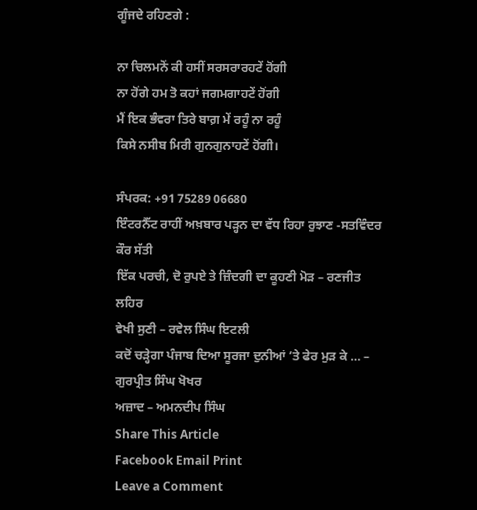ਗੂੰਜਦੇ ਰਹਿਣਗੇ :

ਨਾ ਚਿਲਮਨੋਂ ਕੀ ਹਸੀਂ ਸਰਸਰਾਰਹਟੇਂ ਹੋਂਗੀ
ਨਾ ਹੋਂਗੇ ਹਮ ਤੋ ਕਹਾਂ ਜਗਮਗਾਹਟੇਂ ਹੋਂਗੀ
ਮੈਂ ਇਕ ਭੰਵਰਾ ਤਿਰੇ ਬਾਗ਼ ਮੇਂ ਰਹੂੰ ਨਾ ਰਹੂੰ
ਕਿਸੇ ਨਸੀਬ ਮਿਰੀ ਗੁਨਗੁਨਾਹਟੇਂ ਹੋਂਗੀ।

ਸੰਪਰਕ: +91 75289 06680
ਇੰਟਰਨੈੱਟ ਰਾਹੀਂ ਅਖ਼ਬਾਰ ਪੜ੍ਹਨ ਦਾ ਵੱਧ ਰਿਹਾ ਰੁਝਾਣ -ਸਤਵਿੰਦਰ ਕੌਰ ਸੱਤੀ
ਇੱਕ ਪਰਚੀ, ਦੋ ਰੁਪਏ ਤੇ ਜ਼ਿੰਦਗੀ ਦਾ ਕੂਹਣੀ ਮੋੜ – ਰਣਜੀਤ ਲਹਿਰ
ਵੇਖੀ ਸੁਣੀ – ਰਵੇਲ ਸਿੰਘ ਇਟਲੀ
ਕਦੋਂ ਚੜ੍ਹੇਗਾ ਪੰਜਾਬ ਦਿਆ ਸੂਰਜਾ ਦੁਨੀਆਂ ’ਤੇ ਫੇਰ ਮੁੜ ਕੇ … – ਗੁਰਪ੍ਰੀਤ ਸਿੰਘ ਖੋਖਰ
ਅਜ਼ਾਦ – ਅਮਨਦੀਪ ਸਿੰਘ
Share This Article
Facebook Email Print
Leave a Comment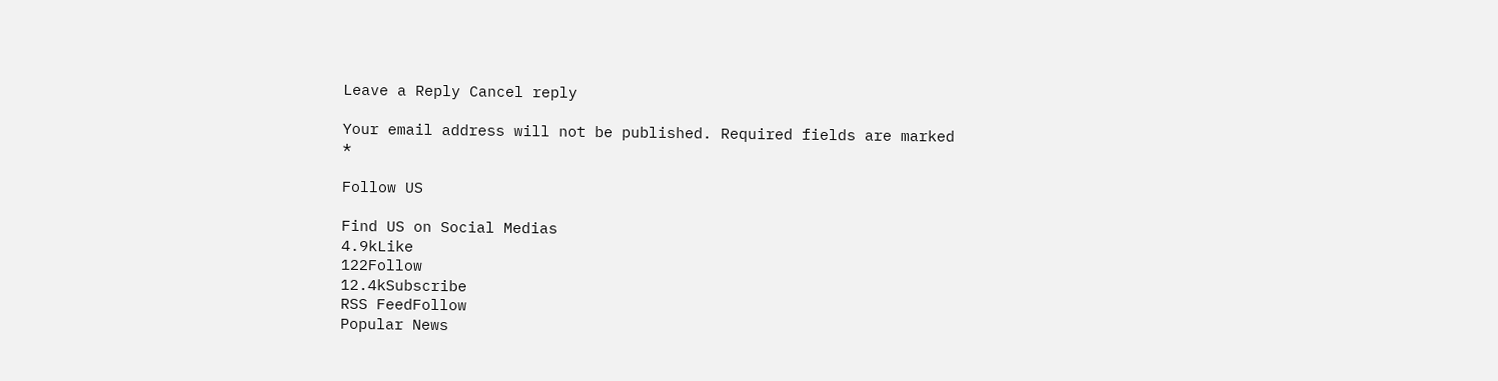Leave a Reply Cancel reply

Your email address will not be published. Required fields are marked *

Follow US

Find US on Social Medias
4.9kLike
122Follow
12.4kSubscribe
RSS FeedFollow
Popular News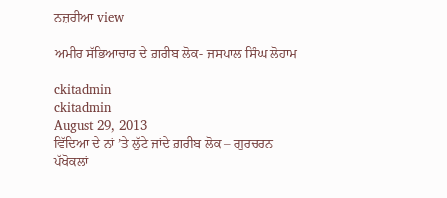ਨਜ਼ਰੀਆ view

ਅਮੀਰ ਸੱਭਿਆਚਾਰ ਦੇ ਗ਼ਰੀਬ ਲੋਕ- ਜਸਪਾਲ ਸਿੰਘ ਲੋਹਾਮ

ckitadmin
ckitadmin
August 29, 2013
ਵਿੱਦਿਆ ਦੇ ਨਾਂ ’ਤੇ ਲੁੱਟੇ ਜਾਂਦੇ ਗ਼ਰੀਬ ਲੋਕ – ਗੁਰਚਰਨ ਪੱਖੋਕਲਾਂ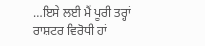…ਇਸੇ ਲਈ ਮੈਂ ਪੂਰੀ ਤਰ੍ਹਾਂ ਰਾਸ਼ਟਰ ਵਿਰੋਧੀ ਹਾਂ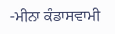-ਮੀਨਾ ਕੰਡਾਸਵਾਮੀ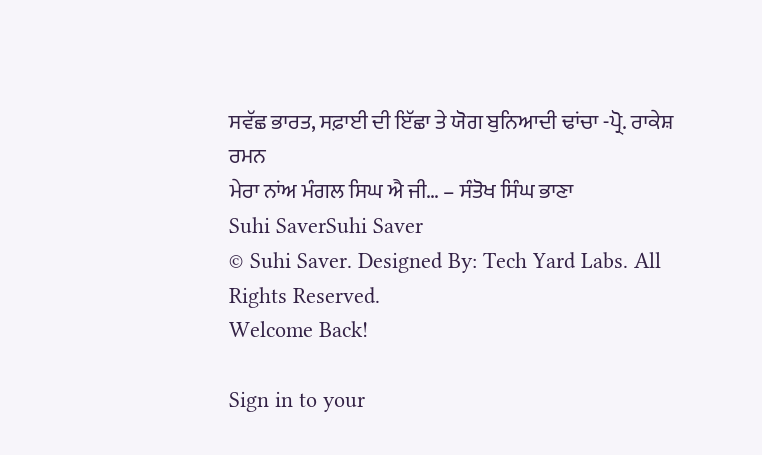ਸਵੱਛ ਭਾਰਤ, ਸਫ਼ਾਈ ਦੀ ਇੱਛਾ ਤੇ ਯੋਗ ਬੁਨਿਆਦੀ ਢਾਂਚਾ -ਪ੍ਰੋ. ਰਾਕੇਸ਼ ਰਮਨ
ਮੇਰਾ ਨਾਂਅ ਮੰਗਲ ਸਿਘ ਐ ਜੀ… – ਸੰਤੋਖ ਸਿੰਘ ਭਾਣਾ
Suhi SaverSuhi Saver
© Suhi Saver. Designed By: Tech Yard Labs. All Rights Reserved.
Welcome Back!

Sign in to your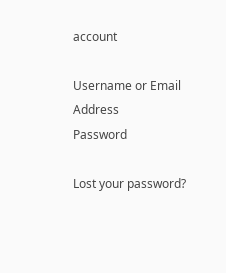account

Username or Email Address
Password

Lost your password?